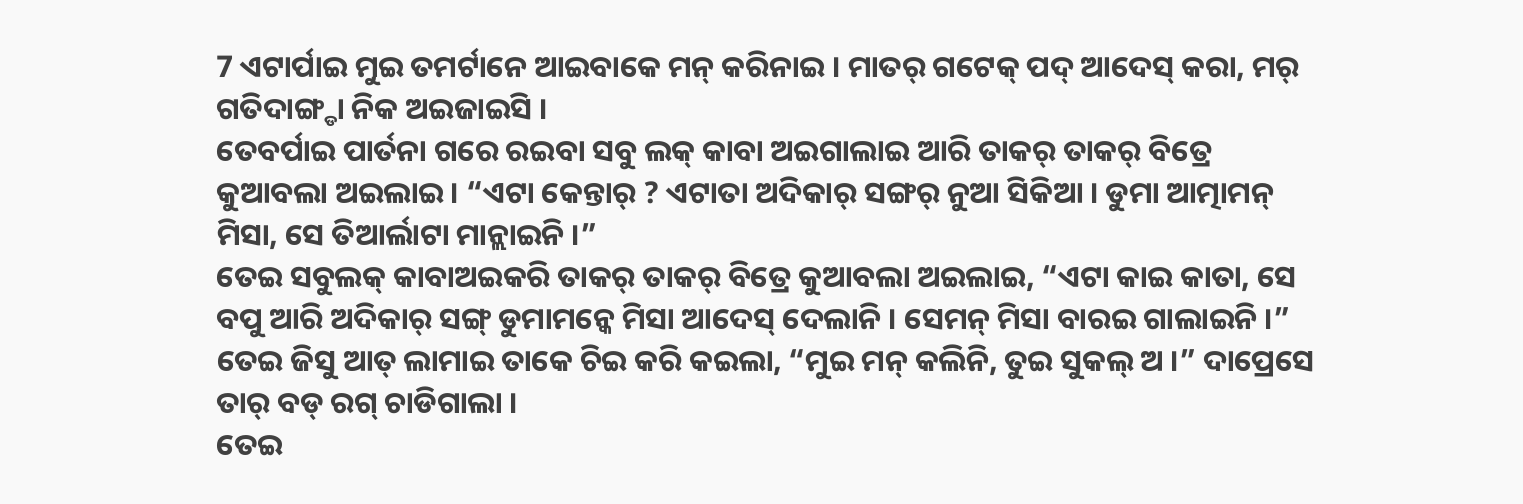7 ଏଟାର୍ପାଇ ମୁଇ ତମର୍ଟାନେ ଆଇବାକେ ମନ୍ କରିନାଇ । ମାତର୍ ଗଟେକ୍ ପଦ୍ ଆଦେସ୍ କରା, ମର୍ ଗତିଦାଙ୍ଗ୍ଡା ନିକ ଅଇଜାଇସି ।
ତେବର୍ପାଇ ପାର୍ତନା ଗରେ ରଇବା ସବୁ ଲକ୍ କାବା ଅଇଗାଲାଇ ଆରି ତାକର୍ ତାକର୍ ବିତ୍ରେ କୁଆବଲା ଅଇଲାଇ । “ଏଟା କେନ୍ତାର୍ ? ଏଟାତା ଅଦିକାର୍ ସଙ୍ଗର୍ ନୁଆ ସିକିଆ । ଡୁମା ଆତ୍ମାମନ୍ ମିସା, ସେ ତିଆର୍ଲାଟା ମାନ୍ଲାଇନି ।”
ତେଇ ସବୁଲକ୍ କାବାଅଇକରି ତାକର୍ ତାକର୍ ବିତ୍ରେ କୁଆବଲା ଅଇଲାଇ, “ଏଟା କାଇ କାତା, ସେ ବପୁ ଆରି ଅଦିକାର୍ ସଙ୍ଗ୍ ଡୁମାମନ୍କେ ମିସା ଆଦେସ୍ ଦେଲାନି । ସେମନ୍ ମିସା ବାରଇ ଗାଲାଇନି ।”
ତେଇ ଜିସୁ ଆତ୍ ଲାମାଇ ତାକେ ଚିଇ କରି କଇଲା, “ମୁଇ ମନ୍ କଲିନି, ତୁଇ ସୁକଲ୍ ଅ ।” ଦାପ୍ରେସେ ତାର୍ ବଡ୍ ରଗ୍ ଚାଡିଗାଲା ।
ତେଇ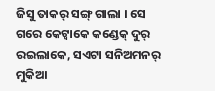ଜିସୁ ତାକର୍ ସଙ୍ଗ୍ ଗାଲା । ସେ ଗରେ କେଟ୍ବାକେ କଣ୍ଡେକ୍ ଦୁର୍ ରଇଲାକେ, ସଏଟା ସନିଅମନର୍ ମୁକିଆ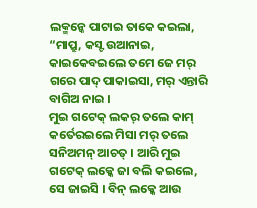ଲକ୍ମନ୍କେ ପାଟାଇ ତାକେ କଇଲା, “ମାପ୍ରୁ, କସ୍ଟ ଉଆନାଇ, କାଇକେବଇଲେ ତମେ ଜେ ମର୍ ଗରେ ପାଦ୍ ପାକାଇସା, ମର୍ ଏନ୍ତାରି ବାଗିଅ ନାଇ ।
ମୁଇ ଗଟେକ୍ ଲକର୍ ତଲେ କାମ୍ କର୍ତେରଇଲେ ମିସା ମର୍ ତଲେ ସନିଅମନ୍ ଆଚତ୍ । ଆରି ମୁଇ ଗଟେକ୍ ଲକ୍କେ ଜା ବଲି କଇଲେ, ସେ ଜାଇସି । ବିନ୍ ଲକ୍କେ ଆଉ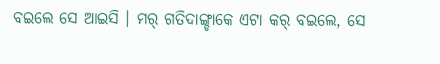ବଇଲେ ସେ ଆଇସି । ମର୍ ଗତିଦାଙ୍ଗ୍ଡାକେ ଏଟା କର୍ ବଇଲେ, ସେ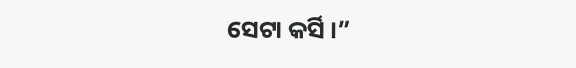ସେଟା କର୍ସି ।”